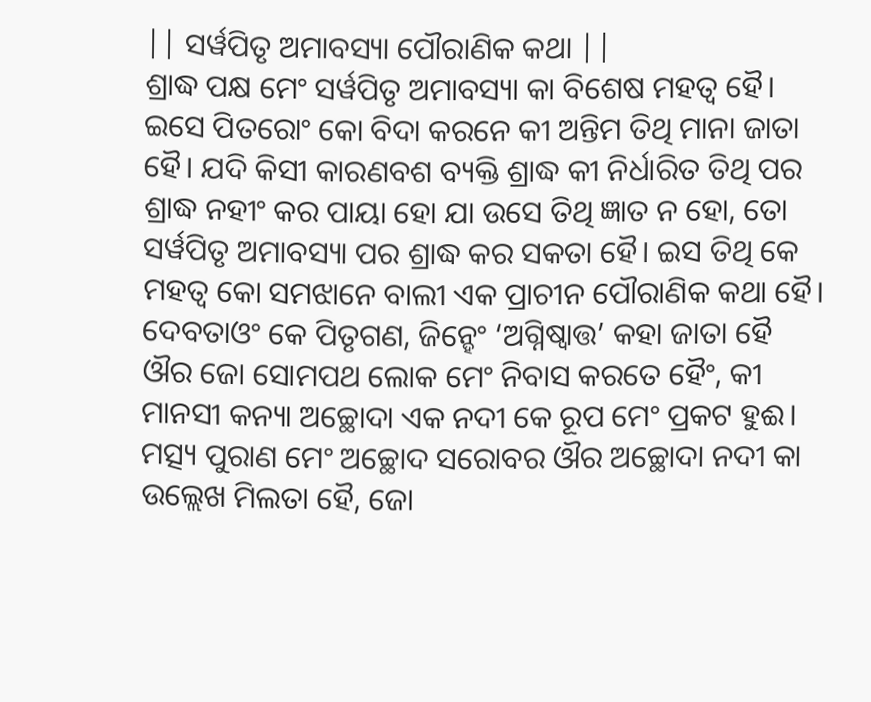|| ସର୍ୱପିତୃ ଅମାବସ୍ୟା ପୌରାଣିକ କଥା ||
ଶ୍ରାଦ୍ଧ ପକ୍ଷ ମେଂ ସର୍ୱପିତୃ ଅମାବସ୍ୟା କା ବିଶେଷ ମହତ୍ୱ ହୈ। ଇସେ ପିତରୋଂ କୋ ବିଦା କରନେ କୀ ଅନ୍ତିମ ତିଥି ମାନା ଜାତା ହୈ। ଯଦି କିସୀ କାରଣବଶ ବ୍ୟକ୍ତି ଶ୍ରାଦ୍ଧ କୀ ନିର୍ଧାରିତ ତିଥି ପର ଶ୍ରାଦ୍ଧ ନହୀଂ କର ପାୟା ହୋ ଯା ଉସେ ତିଥି ଜ୍ଞାତ ନ ହୋ, ତୋ ସର୍ୱପିତୃ ଅମାବସ୍ୟା ପର ଶ୍ରାଦ୍ଧ କର ସକତା ହୈ। ଇସ ତିଥି କେ ମହତ୍ୱ କୋ ସମଝାନେ ବାଲୀ ଏକ ପ୍ରାଚୀନ ପୌରାଣିକ କଥା ହୈ।
ଦେବତାଓଂ କେ ପିତୃଗଣ, ଜିନ୍ହେଂ ‘ଅଗ୍ନିଷ୍ୱାତ୍ତ’ କହା ଜାତା ହୈ ଔର ଜୋ ସୋମପଥ ଲୋକ ମେଂ ନିବାସ କରତେ ହୈଂ, କୀ ମାନସୀ କନ୍ୟା ଅଚ୍ଛୋଦା ଏକ ନଦୀ କେ ରୂପ ମେଂ ପ୍ରକଟ ହୁଈ। ମତ୍ସ୍ୟ ପୁରାଣ ମେଂ ଅଚ୍ଛୋଦ ସରୋବର ଔର ଅଚ୍ଛୋଦା ନଦୀ କା ଉଲ୍ଲେଖ ମିଲତା ହୈ, ଜୋ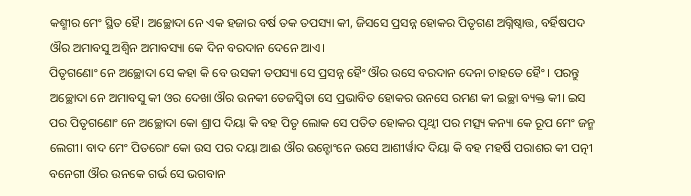କଶ୍ମୀର ମେଂ ସ୍ଥିତ ହୈ। ଅଚ୍ଛୋଦା ନେ ଏକ ହଜାର ବର୍ଷ ତକ ତପସ୍ୟା କୀ, ଜିସସେ ପ୍ରସନ୍ନ ହୋକର ପିତୃଗଣ ଅଗ୍ନିଷ୍ୱାତ୍ତ, ବର୍ହିଷପଦ ଔର ଅମାବସୁ ଅଶ୍ୱିନ ଅମାବସ୍ୟା କେ ଦିନ ବରଦାନ ଦେନେ ଆଏ।
ପିତୃଗଣୋଂ ନେ ଅଚ୍ଛୋଦା ସେ କହା କି ବେ ଉସକୀ ତପସ୍ୟା ସେ ପ୍ରସନ୍ନ ହୈଂ ଔର ଉସେ ବରଦାନ ଦେନା ଚାହତେ ହୈଂ। ପରନ୍ତୁ ଅଚ୍ଛୋଦା ନେ ଅମାବସୁ କୀ ଓର ଦେଖା ଔର ଉନକୀ ତେଜସ୍ୱିତା ସେ ପ୍ରଭାବିତ ହୋକର ଉନସେ ରମଣ କୀ ଇଚ୍ଛା ବ୍ୟକ୍ତ କୀ। ଇସ ପର ପିତୃଗଣୋଂ ନେ ଅଚ୍ଛୋଦା କୋ ଶ୍ରାପ ଦିୟା କି ବହ ପିତୃ ଲୋକ ସେ ପତିତ ହୋକର ପୃଥ୍ୱୀ ପର ମତ୍ସ୍ୟ କନ୍ୟା କେ ରୂପ ମେଂ ଜନ୍ମ ଲେଗୀ। ବାଦ ମେଂ ପିତରୋଂ କୋ ଉସ ପର ଦୟା ଆଈ ଔର ଉନ୍ହୋଂନେ ଉସେ ଆଶୀର୍ୱାଦ ଦିୟା କି ବହ ମହର୍ଷି ପରାଶର କୀ ପତ୍ନୀ ବନେଗୀ ଔର ଉନକେ ଗର୍ଭ ସେ ଭଗବାନ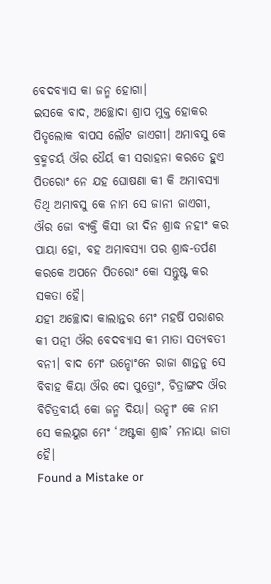ବେଦବ୍ୟାସ କା ଜନ୍ମ ହୋଗା।
ଇସକେ ବାଦ, ଅଚ୍ଛୋଦା ଶ୍ରାପ ମୁକ୍ତ ହୋକର ପିତୃଲୋକ ବାପସ ଲୌଟ ଜାଏଗୀ। ଅମାବସୁ କେ ବ୍ରହ୍ମଚର୍ୟ ଔର ଧୈର୍ୟ କୀ ସରାହନା କରତେ ହୁଏ ପିତରୋଂ ନେ ଯହ ଘୋଷଣା କୀ କି ଅମାବସ୍ୟା ତିଥି ଅମାବସୁ କେ ନାମ ସେ ଜାନୀ ଜାଏଗୀ, ଔର ଜୋ ବ୍ୟକ୍ତି କିସୀ ଭୀ ଦିନ ଶ୍ରାଦ୍ଧ ନହୀଂ କର ପାୟା ହୋ, ବହ ଅମାବସ୍ୟା ପର ଶ୍ରାଦ୍ଧ-ତର୍ପଣ କରକେ ଅପନେ ପିତରୋଂ କୋ ସନ୍ତୁଷ୍ଟ କର ସକତା ହୈ।
ଯହୀ ଅଚ୍ଛୋଦା କାଲାନ୍ତର ମେଂ ମହର୍ଷି ପରାଶର କୀ ପତ୍ନୀ ଔର ବେଦବ୍ୟାସ କୀ ମାତା ସତ୍ୟବତୀ ବନୀ। ବାଦ ମେଂ ଉନ୍ହୋଂନେ ରାଜା ଶାନ୍ତନୁ ସେ ବିବାହ କିୟା ଔର ଦୋ ପୁତ୍ରୋଂ, ଚିତ୍ରାଙ୍ଗଦ ଔର ବିଚିତ୍ରବୀର୍ୟ କୋ ଜନ୍ମ ଦିୟା। ଉନ୍ହୀଂ କେ ନାମ ସେ କଲୟୁଗ ମେଂ ‘ଅଷ୍ଟକା ଶ୍ରାଦ୍ଧ’ ମନାୟା ଜାତା ହୈ।
Found a Mistake or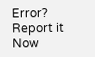Error? Report it Now